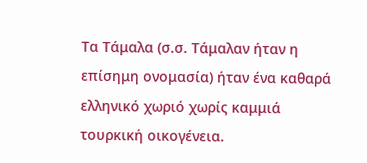Τα Τάμαλα (σ.σ. Τάμαλαν ήταν η επίσημη ονομασία) ήταν ένα καθαρά ελληνικό χωριό χωρίς καμμιά τουρκική οικογένεια.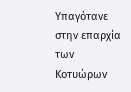Υπαγότανε στην επαρχία των Κοτυώρων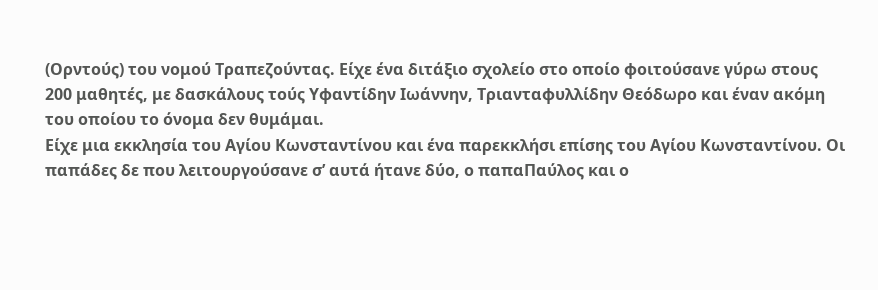(Ορντούς) του νομού Τραπεζούντας. Είχε ένα διτάξιο σχολείο στο οποίο φοιτούσανε γύρω στους 200 μαθητές, με δασκάλους τούς Υφαντίδην Ιωάννην, Τριανταφυλλίδην Θεόδωρο και έναν ακόμη του οποίου το όνομα δεν θυμάμαι.
Είχε μια εκκλησία του Αγίου Κωνσταντίνου και ένα παρεκκλήσι επίσης του Αγίου Κωνσταντίνου. Οι παπάδες δε που λειτουργούσανε σ’ αυτά ήτανε δύο, ο παπαΠαύλος και ο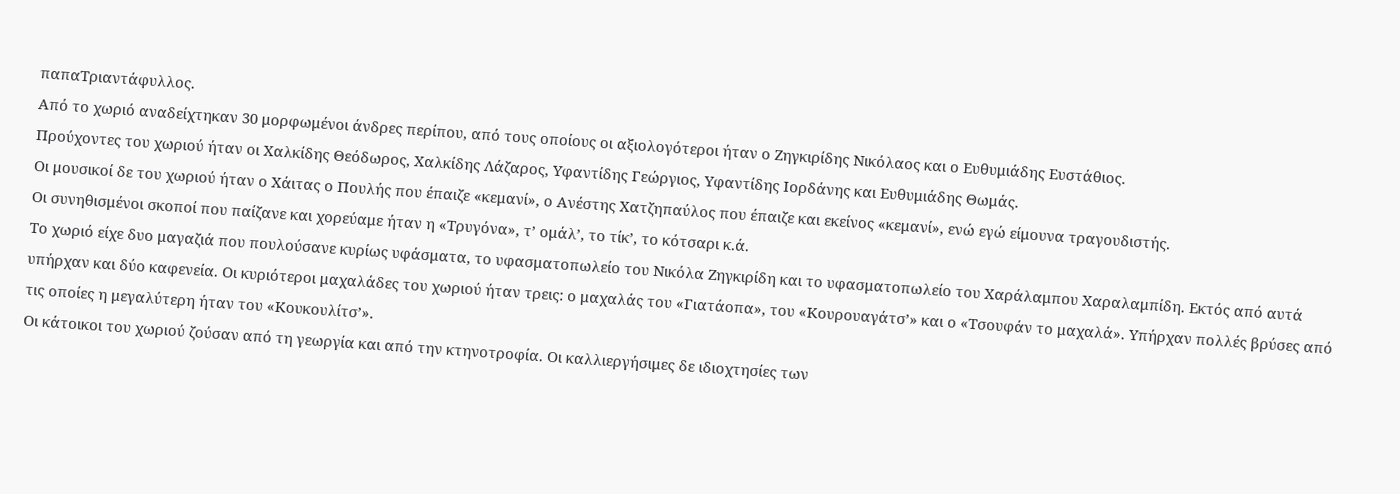παπαΤριαντάφυλλος.
Από το χωριό αναδείχτηκαν 30 μορφωμένοι άνδρες περίπου, από τους οποίους οι αξιολογότεροι ήταν ο Ζηγκιρίδης Νικόλαος και ο Ευθυμιάδης Ευστάθιος.
Προύχοντες του χωριού ήταν οι Χαλκίδης Θεόδωρος, Χαλκίδης Λάζαρος, Υφαντίδης Γεώργιος, Υφαντίδης Ιορδάνης και Ευθυμιάδης Θωμάς.
Οι μουσικοί δε του χωριού ήταν ο Χάιτας ο Πουλής που έπαιζε «κεμανί», ο Ανέστης Χατζηπαύλος που έπαιζε και εκείνος «κεμανί», ενώ εγώ είμουνα τραγουδιστής.
Οι συνηθισμένοι σκοποί που παίζανε και χορεύαμε ήταν η «Τρυγόνα», τ’ ομάλ’, το τίκ’, το κότσαρι κ.ά.
Το χωριό είχε δυο μαγαζιά που πουλούσανε κυρίως υφάσματα, το υφασματοπωλείο του Νικόλα Ζηγκιρίδη και το υφασματοπωλείο του Χαράλαμπου Χαραλαμπίδη. Εκτός από αυτά υπήρχαν και δύο καφενεία. Οι κυριότεροι μαχαλάδες του χωριού ήταν τρεις: ο μαχαλάς του «Γιατάοπα», του «Κουρουαγάτσ’» και ο «Τσουφάν το μαχαλά». Υπήρχαν πολλές βρύσες από τις οποίες η μεγαλύτερη ήταν του «Κουκουλίτσ’».
Οι κάτοικοι του χωριού ζούσαν από τη γεωργία και από την κτηνοτροφία. Οι καλλιεργήσιμες δε ιδιοχτησίες των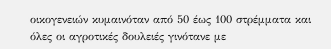οικογενειών κυμαινόταν από 50 έως 100 στρέμματα και όλες οι αγροτικές δουλειές γινότανε με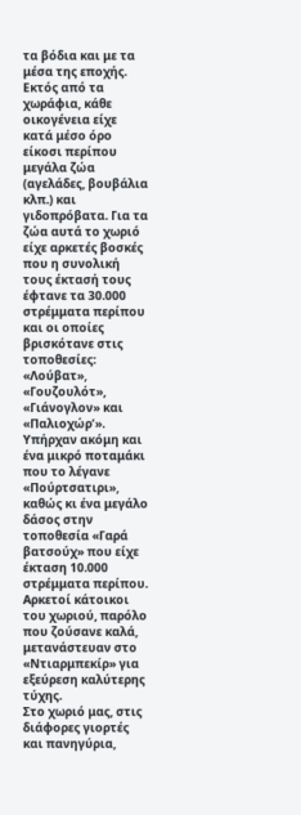τα βόδια και με τα μέσα της εποχής. Εκτός από τα χωράφια, κάθε οικογένεια είχε κατά μέσο όρο είκοσι περίπου μεγάλα ζώα (αγελάδες, βουβάλια κλπ.) και γιδοπρόβατα. Για τα ζώα αυτά το χωριό είχε αρκετές βοσκές που η συνολική τους έκτασή τους έφτανε τα 30.000 στρέμματα περίπου και οι οποίες βρισκότανε στις τοποθεσίες: «Λούβατ», «Γουζουλότ», «Γιάνογλον» και «Παλιοχώρ’».
Υπήρχαν ακόμη και ένα μικρό ποταμάκι που το λέγανε «Πούρτσατιρι», καθώς κι ένα μεγάλο δάσος στην τοποθεσία «Γαρά βατσούχ» που είχε έκταση 10.000 στρέμματα περίπου. Αρκετοί κάτοικοι του χωριού, παρόλο που ζούσανε καλά, μετανάστευαν στο «Ντιαρμπεκίρ» για εξεύρεση καλύτερης τύχης.
Στο χωριό μας, στις διάφορες γιορτές και πανηγύρια,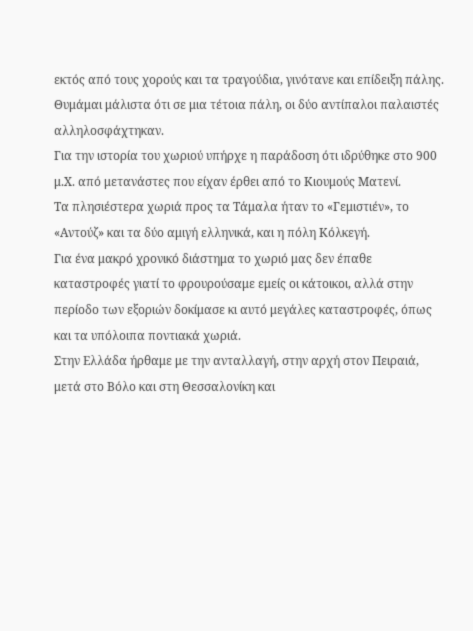εκτός από τους χορούς και τα τραγούδια, γινότανε και επίδειξη πάλης. Θυμάμαι μάλιστα ότι σε μια τέτοια πάλη, οι δύο αντίπαλοι παλαιστές αλληλοσφάχτηκαν.
Για την ιστορία του χωριού υπήρχε η παράδοση ότι ιδρύθηκε στο 900 μ.Χ. από μετανάστες που είχαν έρθει από το Κιουμούς Ματενί.
Τα πλησιέστερα χωριά προς τα Τάμαλα ήταν το «Γεμιστιέν», το «Αντούζ» και τα δύο αμιγή ελληνικά, και η πόλη Κόλκεγή.
Για ένα μακρό χρονικό διάστημα το χωριό μας δεν έπαθε καταστροφές γιατί το φρουρούσαμε εμείς οι κάτοικοι, αλλά στην περίοδο των εξοριών δοκίμασε κι αυτό μεγάλες καταστροφές, όπως και τα υπόλοιπα ποντιακά χωριά.
Στην Ελλάδα ήρθαμε με την ανταλλαγή, στην αρχή στον Πειραιά, μετά στο Βόλο και στη Θεσσαλονίκη και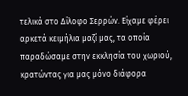τελικά στο Δίλοφο Σερρών. Είχαμε φέρει αρκετά κειμήλια μαζί μας, τα οποία παραδώσαμε στην εκκλησία του χωριού, κρατώντας για μας μόνο διάφορα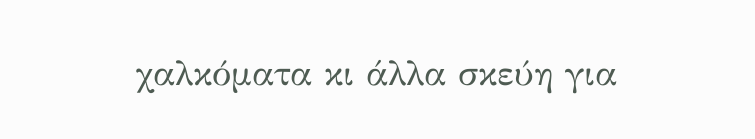χαλκόματα κι άλλα σκεύη για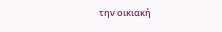την οικιακή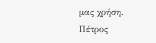μας χρήση.
Πέτρος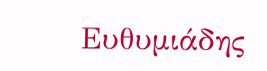Ευθυμιάδης